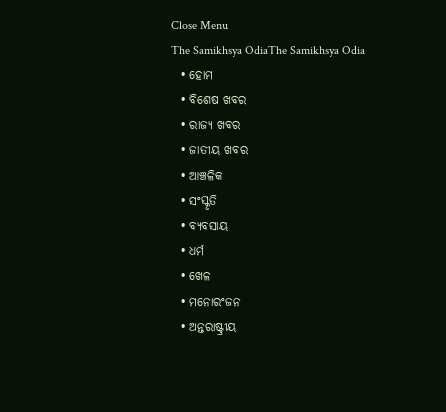Close Menu
The Samikhsya OdiaThe Samikhsya Odia
  • ହୋମ
  • ବିଶେଷ ଖବର
  • ରାଜ୍ୟ ଖବର
  • ଜାତୀୟ ଖବର
  • ଆଞ୍ଚଳିକ
  • ସଂସ୍କୃତି
  • ବ୍ୟବସାୟ
  • ଧର୍ମ
  • ଖେଳ
  • ମନୋରଂଜନ
  • ଅନ୍ତରାଷ୍ଟ୍ରୀୟ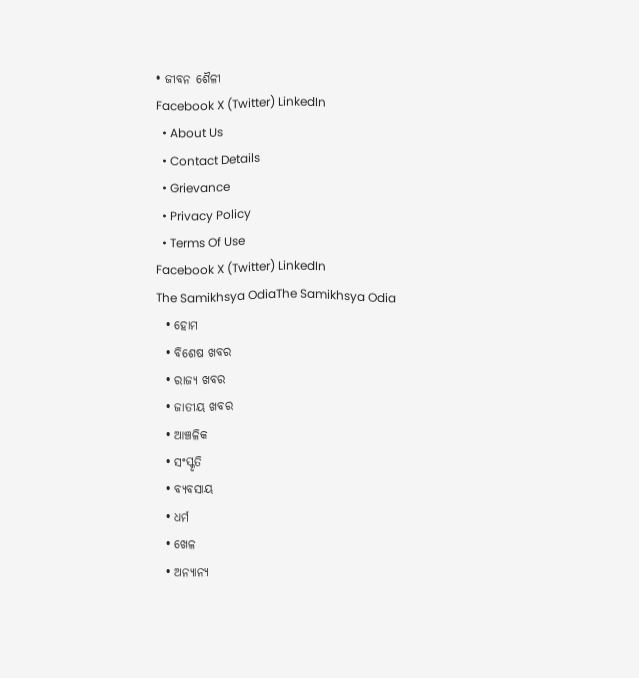• ଜୀବନ ଶୈଳୀ
Facebook X (Twitter) LinkedIn
  • About Us
  • Contact Details
  • Grievance
  • Privacy Policy
  • Terms Of Use
Facebook X (Twitter) LinkedIn
The Samikhsya OdiaThe Samikhsya Odia
  • ହୋମ
  • ବିଶେଷ ଖବର
  • ରାଜ୍ୟ ଖବର
  • ଜାତୀୟ ଖବର
  • ଆଞ୍ଚଳିକ
  • ସଂସ୍କୃତି
  • ବ୍ୟବସାୟ
  • ଧର୍ମ
  • ଖେଳ
  • ଅନ୍ୟାନ୍ୟ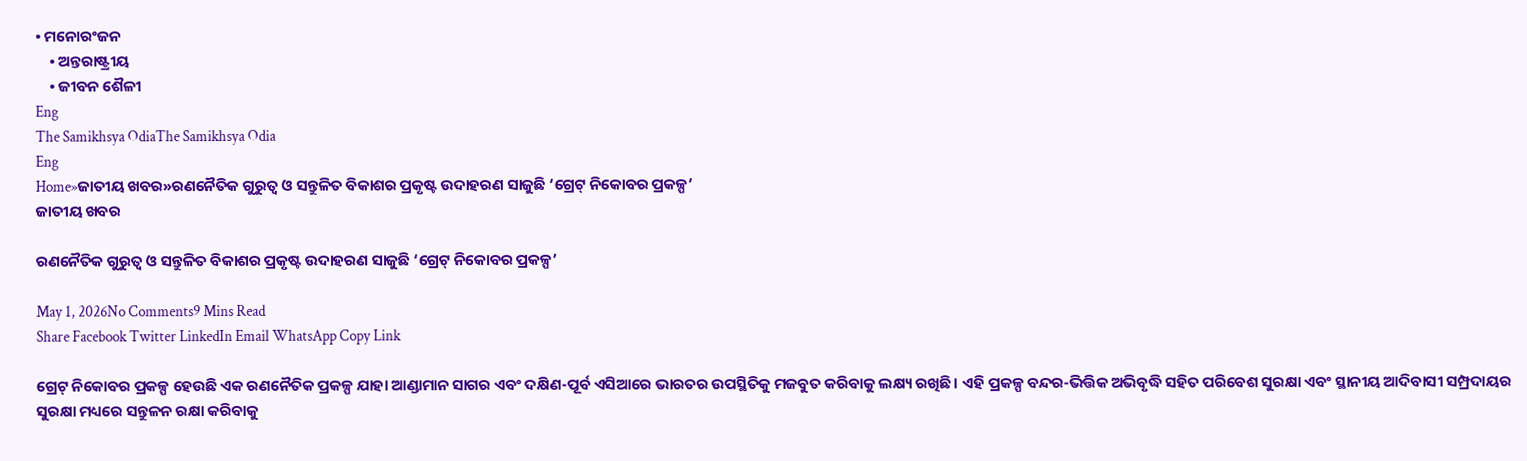• ମନୋରଂଜନ
    • ଅନ୍ତରାଷ୍ଟ୍ରୀୟ
    • ଜୀବନ ଶୈଳୀ
Eng
The Samikhsya OdiaThe Samikhsya Odia
Eng
Home»ଜାତୀୟ ଖବର»ରଣନୈତିକ ଗୁରୁତ୍ୱ ଓ ସନ୍ତୁଳିତ ବିକାଶର ପ୍ରକୃଷ୍ଟ ଉଦାହରଣ ସାଜୁଛି ‘ଗ୍ରେଟ୍ ନିକୋବର ପ୍ରକଳ୍ପ’
ଜାତୀୟ ଖବର

ରଣନୈତିକ ଗୁରୁତ୍ୱ ଓ ସନ୍ତୁଳିତ ବିକାଶର ପ୍ରକୃଷ୍ଟ ଉଦାହରଣ ସାଜୁଛି ‘ଗ୍ରେଟ୍ ନିକୋବର ପ୍ରକଳ୍ପ’

May 1, 2026No Comments9 Mins Read
Share Facebook Twitter LinkedIn Email WhatsApp Copy Link

ଗ୍ରେଟ୍ ନିକୋବର ପ୍ରକଳ୍ପ ହେଉଛି ଏକ ରଣନୈତିକ ପ୍ରକଳ୍ପ ଯାହା ଆଣ୍ଡାମାନ ସାଗର ଏବଂ ଦକ୍ଷିଣ-ପୂର୍ବ ଏସିଆରେ ଭାରତର ଉପସ୍ଥିତିକୁ ମଜବୁତ କରିବାକୁ ଲକ୍ଷ୍ୟ ରଖିଛି। ଏହି ପ୍ରକଳ୍ପ ବନ୍ଦର-ଭିତ୍ତିକ ଅଭିବୃଦ୍ଧି ସହିତ ପରିବେଶ ସୁରକ୍ଷା ଏବଂ ସ୍ଥାନୀୟ ଆଦିବାସୀ ସମ୍ପ୍ରଦାୟର ସୁରକ୍ଷା ମଧ୍ୟରେ ସନ୍ତୁଳନ ରକ୍ଷା କରିବାକୁ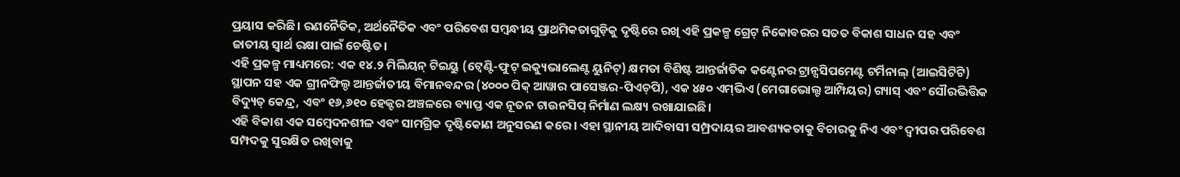ପ୍ରୟାସ କରିଛି। ରଣନୈତିକ, ଅର୍ଥନୈତିକ ଏବଂ ପରିବେଶ ସମ୍ବନ୍ଧୀୟ ପ୍ରାଥମିକତାଗୁଡ଼ିକୁ ଦୃଷ୍ଟିରେ ରଖି ଏହି ପ୍ରକଳ୍ପ ଗ୍ରେଟ୍ ନିକୋବରର ସତତ ବିକାଶ ସାଧନ ସହ ଏବଂ ଜାତୀୟ ସ୍ୱାର୍ଥ ରକ୍ଷା ପାଇଁ ଚେଷ୍ଟିତ।
ଏହି ପ୍ରକଳ୍ପ ମାଧ୍ୟମରେ: ଏକ ୧୪.୨ ମିଲିୟନ୍ ଟିଇୟୁ (ଟ୍ୱେଣ୍ଟି-ଫୁଟ୍ ଇକ୍ୟୁଭାଲେଣ୍ଟ ୟୁନିଟ୍) କ୍ଷମତା ବିଶିଷ୍ଟ ଆନ୍ତର୍ଜାତିକ କଣ୍ଟେନର ଟ୍ରାନ୍ସସିପମେଣ୍ଟ ଟର୍ମିନାଲ୍ (ଆଇସିଟିଟି) ସ୍ଥାପନ ସହ ଏକ ଗ୍ରୀନଫିଲ୍ଡ ଆନ୍ତର୍ଜାତୀୟ ବିମାନବନ୍ଦର (୪୦୦୦ ପିକ୍ ଆୱାର ପାସେଞ୍ଜର-ପିଏଚ୍‍ପି), ଏକ ୪୫୦ ଏମ୍‍ଭିଏ (ମେଗାଭୋଲ୍ଟ ଆମ୍ପିୟର) ଗ୍ୟାସ୍ ଏବଂ ସୌରଭିତ୍ତିକ ବିଦ୍ୟୁତ୍ କେନ୍ଦ୍ର, ଏବଂ ୧୬,୬୧୦ ହେକ୍ଟର ଅଞ୍ଚଳରେ ବ୍ୟାପ୍ତ ଏକ ନୂତନ ଟାଉନସିପ୍‌ ନିର୍ମାଣ ଲକ୍ଷ୍ୟ ରଖାଯାଇଛି।
ଏହି ବିକାଶ ଏକ ସମ୍ବେଦନଶୀଳ ଏବଂ ସାମଗ୍ରିକ ଦୃଷ୍ଟିକୋଣ ଅନୁସରଣ କରେ। ଏହା ସ୍ଥାନୀୟ ଆଦିବାସୀ ସମ୍ପ୍ରଦାୟର ଆବଶ୍ୟକତାକୁ ବିଚାରକୁ ନିଏ ଏବଂ ଦ୍ୱୀପର ପରିବେଶ ସମ୍ପଦକୁ ସୁରକ୍ଷିତ ରଖିବାକୁ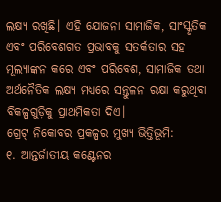ଲକ୍ଷ୍ୟ ରଖିଛି। ଏହି ଯୋଜନା ସାମାଜିକ, ସାଂସ୍କୃତିକ ଏବଂ ପରିବେଶଗତ ପ୍ରଭାବକୁ ସତର୍କତାର ସହ ମୂଲ୍ୟାଙ୍କନ କରେ ଏବଂ ପରିବେଶ, ସାମାଜିକ ତଥା ଅର୍ଥନୈତିକ ଲକ୍ଷ୍ୟ ମଧ୍ୟରେ ସନ୍ତୁଳନ ରକ୍ଷା କରୁଥିବା ବିକଳ୍ପଗୁଡ଼ିକୁ ପ୍ରାଥମିକତା ଦିଏ।
ଗ୍ରେଟ୍ ନିକୋବର ପ୍ରକଳ୍ପର ମୁଖ୍ୟ ଭିତ୍ତିଭୂମି:
୧. ଆନ୍ତର୍ଜାତୀୟ କଣ୍ଟେନର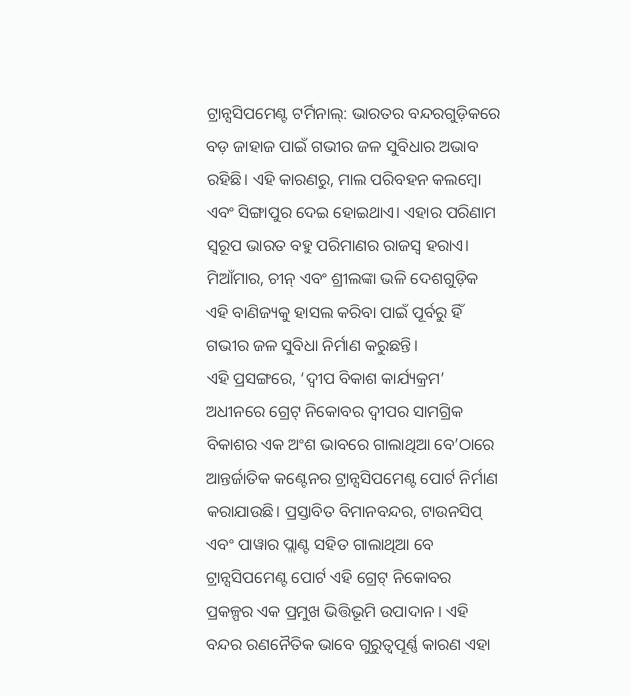ଟ୍ରାନ୍ସସିପମେଣ୍ଟ ଟର୍ମିନାଲ୍: ଭାରତର ବନ୍ଦରଗୁଡ଼ିକରେ ବଡ଼ ଜାହାଜ ପାଇଁ ଗଭୀର ଜଳ ସୁବିଧାର ଅଭାବ ରହିଛି। ଏହି କାରଣରୁ, ମାଲ ପରିବହନ କଲମ୍ବୋ ଏବଂ ସିଙ୍ଗାପୁର ଦେଇ ହୋଇଥାଏ। ଏହାର ପରିଣାମ ସ୍ୱରୂପ ଭାରତ ବହୁ ପରିମାଣର ରାଜସ୍ୱ ହରାଏ। ମିଆଁମାର, ଚୀନ୍ ଏବଂ ଶ୍ରୀଲଙ୍କା ଭଳି ଦେଶଗୁଡ଼ିକ ଏହି ବାଣିଜ୍ୟକୁ ହାସଲ କରିବା ପାଇଁ ପୂର୍ବରୁ ହିଁ ଗଭୀର ଜଳ ସୁବିଧା ନିର୍ମାଣ କରୁଛନ୍ତି।
ଏହି ପ୍ରସଙ୍ଗରେ, ‘ଦ୍ୱୀପ ବିକାଶ କାର୍ଯ୍ୟକ୍ରମ’ ଅଧୀନରେ ଗ୍ରେଟ୍ ନିକୋବର ଦ୍ୱୀପର ସାମଗ୍ରିକ ବିକାଶର ଏକ ଅଂଶ ଭାବରେ ଗାଲାଥିଆ ବେ’ଠାରେ ଆନ୍ତର୍ଜାତିକ କଣ୍ଟେନର ଟ୍ରାନ୍ସସିପମେଣ୍ଟ ପୋର୍ଟ ନିର୍ମାଣ କରାଯାଉଛି। ପ୍ରସ୍ତାବିତ ବିମାନବନ୍ଦର, ଟାଉନସିପ୍ ଏବଂ ପାୱାର ପ୍ଲାଣ୍ଟ ସହିତ ଗାଲାଥିଆ ବେ ଟ୍ରାନ୍ସସିପମେଣ୍ଟ ପୋର୍ଟ ଏହି ଗ୍ରେଟ୍ ନିକୋବର ପ୍ରକଳ୍ପର ଏକ ପ୍ରମୁଖ ଭିତ୍ତିଭୂମି ଉପାଦାନ । ଏହି ବନ୍ଦର ରଣନୈତିକ ଭାବେ ଗୁରୁତ୍ୱପୂର୍ଣ୍ଣ କାରଣ ଏହା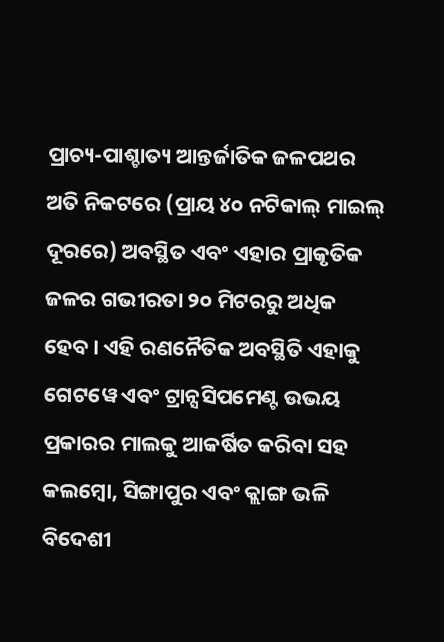ପ୍ରାଚ୍ୟ-ପାଶ୍ଚାତ୍ୟ ଆନ୍ତର୍ଜାତିକ ଜଳପଥର ଅତି ନିକଟରେ (ପ୍ରାୟ ୪୦ ନଟିକାଲ୍ ମାଇଲ୍ ଦୂରରେ) ଅବସ୍ଥିତ ଏବଂ ଏହାର ପ୍ରାକୃତିକ ଜଳର ଗଭୀରତା ୨୦ ମିଟରରୁ ଅଧିକ ହେବ। ଏହି ରଣନୈତିକ ଅବସ୍ଥିତି ଏହାକୁ ଗେଟୱେ ଏବଂ ଟ୍ରାନ୍ସସିପମେଣ୍ଟ ଉଭୟ ପ୍ରକାରର ମାଲକୁ ଆକର୍ଷିତ କରିବା ସହ କଲମ୍ବୋ, ସିଙ୍ଗାପୁର ଏବଂ କ୍ଲାଙ୍ଗ ଭଳି ବିଦେଶୀ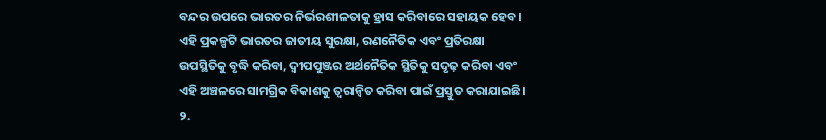ବନ୍ଦର ଉପରେ ଭାରତର ନିର୍ଭରଶୀଳତାକୁ ହ୍ରାସ କରିବାରେ ସହାୟକ ହେବ। ଏହି ପ୍ରକଳ୍ପଟି ଭାରତର ଜାତୀୟ ସୁରକ୍ଷା, ରଣନୈତିକ ଏବଂ ପ୍ରତିରକ୍ଷା ଉପସ୍ଥିତିକୁ ବୃଦ୍ଧି କରିବା, ଦ୍ୱୀପପୁଞ୍ଜର ଅର୍ଥନୈତିକ ସ୍ଥିତିକୁ ସଦୃଢ଼ କରିବା ଏବଂ ଏହି ଅଞ୍ଚଳରେ ସାମଗ୍ରିକ ବିକାଶକୁ ତ୍ୱରାନ୍ୱିତ କରିବା ପାଇଁ ପ୍ରସ୍ତୁତ କରାଯାଇଛି।
୨.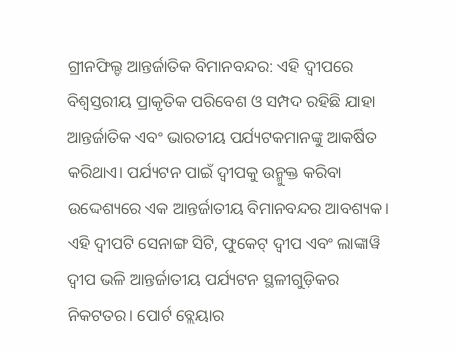ଗ୍ରୀନଫିଲ୍ଡ ଆନ୍ତର୍ଜାତିକ ବିମାନବନ୍ଦର: ଏହି ଦ୍ୱୀପରେ ବିଶ୍ୱସ୍ତରୀୟ ପ୍ରାକୃତିକ ପରିବେଶ ଓ ସମ୍ପଦ ରହିଛି ଯାହା ଆନ୍ତର୍ଜାତିକ ଏବଂ ଭାରତୀୟ ପର୍ଯ୍ୟଟକମାନଙ୍କୁ ଆକର୍ଷିତ କରିଥାଏ। ପର୍ଯ୍ୟଟନ ପାଇଁ ଦ୍ୱୀପକୁ ଉନ୍ମୁକ୍ତ କରିବା ଉଦ୍ଦେଶ୍ୟରେ ଏକ ଆନ୍ତର୍ଜାତୀୟ ବିମାନବନ୍ଦର ଆବଶ୍ୟକ। ଏହି ଦ୍ୱୀପଟି ସେନାଙ୍ଗ ସିଟି, ଫୁକେଟ୍ ଦ୍ୱୀପ ଏବଂ ଲାଙ୍କାୱି ଦ୍ୱୀପ ଭଳି ଆନ୍ତର୍ଜାତୀୟ ପର୍ଯ୍ୟଟନ ସ୍ଥଳୀଗୁଡ଼ିକର ନିକଟତର। ପୋର୍ଟ ବ୍ଲେୟାର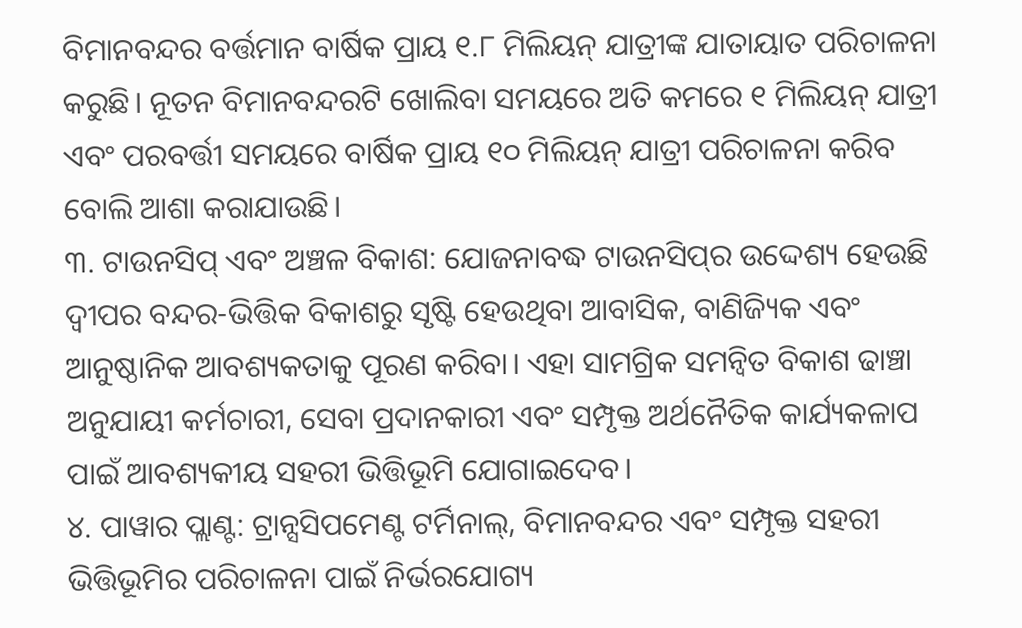ବିମାନବନ୍ଦର ବର୍ତ୍ତମାନ ବାର୍ଷିକ ପ୍ରାୟ ୧.୮ ମିଲିୟନ୍ ଯାତ୍ରୀଙ୍କ ଯାତାୟାତ ପରିଚାଳନା କରୁଛି। ନୂତନ ବିମାନବନ୍ଦରଟି ଖୋଲିବା ସମୟରେ ଅତି କମରେ ୧ ମିଲିୟନ୍ ଯାତ୍ରୀ ଏବଂ ପରବର୍ତ୍ତୀ ସମୟରେ ବାର୍ଷିକ ପ୍ରାୟ ୧୦ ମିଲିୟନ୍ ଯାତ୍ରୀ ପରିଚାଳନା କରିବ ବୋଲି ଆଶା କରାଯାଉଛି।
୩. ଟାଉନସିପ୍ ଏବଂ ଅଞ୍ଚଳ ବିକାଶ: ଯୋଜନାବଦ୍ଧ ଟାଉନସିପ୍‌ର ଉଦ୍ଦେଶ୍ୟ ହେଉଛି ଦ୍ୱୀପର ବନ୍ଦର-ଭିତ୍ତିକ ବିକାଶରୁ ସୃଷ୍ଟି ହେଉଥିବା ଆବାସିକ, ବାଣିଜ୍ୟିକ ଏବଂ ଆନୁଷ୍ଠାନିକ ଆବଶ୍ୟକତାକୁ ପୂରଣ କରିବା। ଏହା ସାମଗ୍ରିକ ସମନ୍ୱିତ ବିକାଶ ଢାଞ୍ଚା ଅନୁଯାୟୀ କର୍ମଚାରୀ, ସେବା ପ୍ରଦାନକାରୀ ଏବଂ ସମ୍ପୃକ୍ତ ଅର୍ଥନୈତିକ କାର୍ଯ୍ୟକଳାପ ପାଇଁ ଆବଶ୍ୟକୀୟ ସହରୀ ଭିତ୍ତିଭୂମି ଯୋଗାଇଦେବ।
୪. ପାୱାର ପ୍ଲାଣ୍ଟ: ଟ୍ରାନ୍ସସିପମେଣ୍ଟ ଟର୍ମିନାଲ୍, ବିମାନବନ୍ଦର ଏବଂ ସମ୍ପୃକ୍ତ ସହରୀ ଭିତ୍ତିଭୂମିର ପରିଚାଳନା ପାଇଁ ନିର୍ଭରଯୋଗ୍ୟ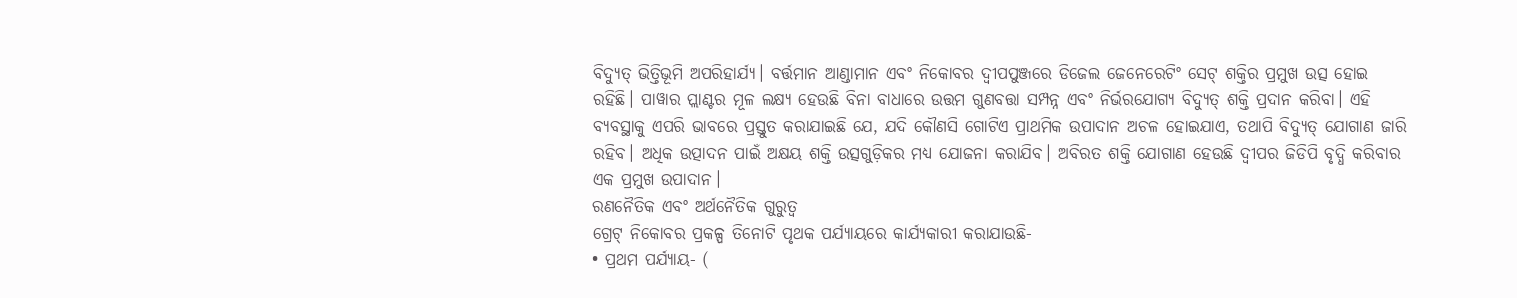ବିଦ୍ୟୁତ୍ ଭିତ୍ତିଭୂମି ଅପରିହାର୍ଯ୍ୟ। ବର୍ତ୍ତମାନ ଆଣ୍ଡାମାନ ଏବଂ ନିକୋବର ଦ୍ୱୀପପୁଞ୍ଜରେ ଡିଜେଲ ଜେନେରେଟିଂ ସେଟ୍ ଶକ୍ତିର ପ୍ରମୁଖ ଉତ୍ସ ହୋଇ ରହିଛି। ପାୱାର ପ୍ଲାଣ୍ଟର ମୂଳ ଲକ୍ଷ୍ୟ ହେଉଛି ବିନା ବାଧାରେ ଉତ୍ତମ ଗୁଣବତ୍ତା ସମ୍ପନ୍ନ ଏବଂ ନିର୍ଭରଯୋଗ୍ୟ ବିଦ୍ୟୁତ୍ ଶକ୍ତି ପ୍ରଦାନ କରିବା। ଏହି ବ୍ୟବସ୍ଥାକୁ ଏପରି ଭାବରେ ପ୍ରସ୍ତୁତ କରାଯାଇଛି ଯେ, ଯଦି କୌଣସି ଗୋଟିଏ ପ୍ରାଥମିକ ଉପାଦାନ ଅଚଳ ହୋଇଯାଏ, ତଥାପି ବିଦ୍ୟୁତ୍ ଯୋଗାଣ ଜାରି ରହିବ। ଅଧିକ ଉତ୍ପାଦନ ପାଇଁ ଅକ୍ଷୟ ଶକ୍ତି ଉତ୍ସଗୁଡ଼ିକର ମଧ୍ୟ ଯୋଜନା କରାଯିବ। ଅବିରତ ଶକ୍ତି ଯୋଗାଣ ହେଉଛି ଦ୍ୱୀପର ଜିଡିପି ବୃଦ୍ଧି କରିବାର ଏକ ପ୍ରମୁଖ ଉପାଦାନ।
ରଣନୈତିକ ଏବଂ ଅର୍ଥନୈତିକ ଗୁରୁତ୍ୱ
ଗ୍ରେଟ୍ ନିକୋବର ପ୍ରକଳ୍ପ ତିନୋଟି ପୃଥକ ପର୍ଯ୍ୟାୟରେ କାର୍ଯ୍ୟକାରୀ କରାଯାଉଛି-
• ପ୍ରଥମ ପର୍ଯ୍ୟାୟ- (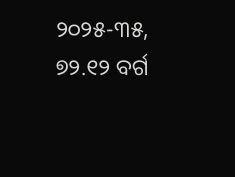୨୦୨୫-୩୫, ୭୨.୧୨ ବର୍ଗ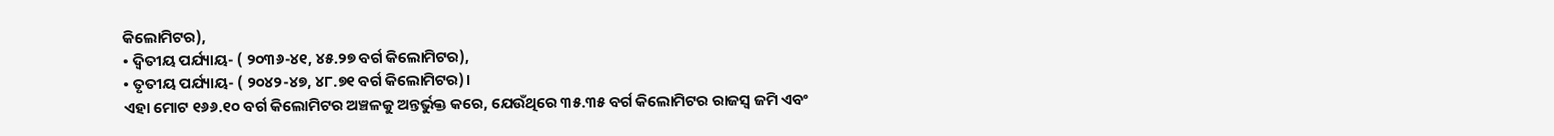କିଲୋମିଟର),
• ଦ୍ୱିତୀୟ ପର୍ଯ୍ୟାୟ- ( ୨୦୩୬-୪୧, ୪୫.୨୭ ବର୍ଗ କିଲୋମିଟର),
• ତୃତୀୟ ପର୍ଯ୍ୟାୟ- ( ୨୦୪୨-୪୭, ୪୮.୭୧ ବର୍ଗ କିଲୋମିଟର)।
ଏହା ମୋଟ ୧୬୬.୧୦ ବର୍ଗ କିଲୋମିଟର ଅଞ୍ଚଳକୁ ଅନ୍ତର୍ଭୁକ୍ତ କରେ, ଯେଉଁଥିରେ ୩୫.୩୫ ବର୍ଗ କିଲୋମିଟର ରାଜସ୍ୱ ଜମି ଏବଂ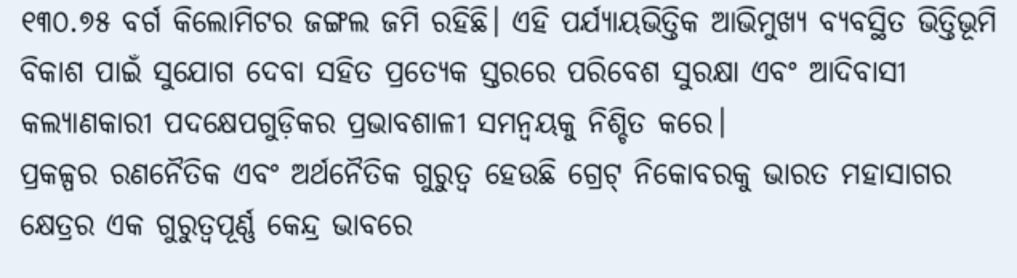୧୩୦.୭୫ ବର୍ଗ କିଲୋମିଟର ଜଙ୍ଗଲ ଜମି ରହିଛି। ଏହି ପର୍ଯ୍ୟାୟଭିତ୍ତିକ ଆଭିମୁଖ୍ୟ ବ୍ୟବସ୍ଥିତ ଭିତ୍ତିଭୂମି ବିକାଶ ପାଇଁ ସୁଯୋଗ ଦେବା ସହିତ ପ୍ରତ୍ୟେକ ସ୍ତରରେ ପରିବେଶ ସୁରକ୍ଷା ଏବଂ ଆଦିବାସୀ କଲ୍ୟାଣକାରୀ ପଦକ୍ଷେପଗୁଡ଼ିକର ପ୍ରଭାବଶାଳୀ ସମନ୍ୱୟକୁ ନିଶ୍ଚିତ କରେ।
ପ୍ରକଳ୍ପର ରଣନୈତିକ ଏବଂ ଅର୍ଥନୈତିକ ଗୁରୁତ୍ୱ ହେଉଛି ଗ୍ରେଟ୍ ନିକୋବରକୁ ଭାରତ ମହାସାଗର କ୍ଷେତ୍ରର ଏକ ଗୁରୁତ୍ୱପୂର୍ଣ୍ଣ କେନ୍ଦ୍ର ଭାବରେ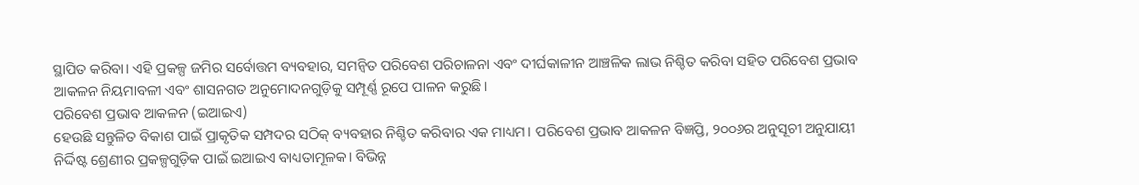ସ୍ଥାପିତ କରିବା। ଏହି ପ୍ରକଳ୍ପ ଜମିର ସର୍ବୋତ୍ତମ ବ୍ୟବହାର, ସମନ୍ୱିତ ପରିବେଶ ପରିଚାଳନା ଏବଂ ଦୀର୍ଘକାଳୀନ ଆଞ୍ଚଳିକ ଲାଭ ନିଶ୍ଚିତ କରିବା ସହିତ ପରିବେଶ ପ୍ରଭାବ ଆକଳନ ନିୟମାବଳୀ ଏବଂ ଶାସନଗତ ଅନୁମୋଦନଗୁଡ଼ିକୁ ସମ୍ପୂର୍ଣ୍ଣ ରୂପେ ପାଳନ କରୁଛି।
ପରିବେଶ ପ୍ରଭାବ ଆକଳନ (ଇଆଇଏ)
ହେଉଛି ସନ୍ତୁଳିତ ବିକାଶ ପାଇଁ ପ୍ରାକୃତିକ ସମ୍ପଦର ସଠିକ୍ ବ୍ୟବହାର ନିଶ୍ଚିତ କରିବାର ଏକ ମାଧ୍ୟମ। ପରିବେଶ ପ୍ରଭାବ ଆକଳନ ବିଜ୍ଞପ୍ତି, ୨୦୦୬ର ଅନୁସୂଚୀ ଅନୁଯାୟୀ ନିର୍ଦ୍ଦିଷ୍ଟ ଶ୍ରେଣୀର ପ୍ରକଳ୍ପଗୁଡ଼ିକ ପାଇଁ ଇଆଇଏ ବାଧ୍ୟତାମୂଳକ। ବିଭିନ୍ନ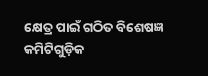କ୍ଷେତ୍ର ପାଇଁ ଗଠିତ ବିଶେଷଜ୍ଞ କମିଟିଗୁଡ଼ିକ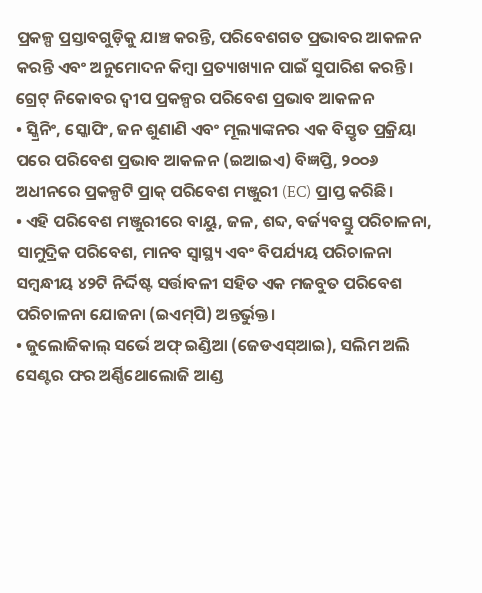ପ୍ରକଳ୍ପ ପ୍ରସ୍ତାବଗୁଡ଼ିକୁ ଯାଞ୍ଚ କରନ୍ତି, ପରିବେଶଗତ ପ୍ରଭାବର ଆକଳନ କରନ୍ତି ଏବଂ ଅନୁମୋଦନ କିମ୍ବା ପ୍ରତ୍ୟାଖ୍ୟାନ ପାଇଁ ସୁପାରିଶ କରନ୍ତି।
ଗ୍ରେଟ୍ ନିକୋବର ଦ୍ୱୀପ ପ୍ରକଳ୍ପର ପରିବେଶ ପ୍ରଭାବ ଆକଳନ
• ସ୍କ୍ରିନିଂ, ସ୍କୋପିଂ, ଜନ ଶୁଣାଣି ଏବଂ ମୂଲ୍ୟାଙ୍କନର ଏକ ବିସ୍ତୃତ ପ୍ରକ୍ରିୟା ପରେ ପରିବେଶ ପ୍ରଭାବ ଆକଳନ (ଇଆଇଏ) ବିଜ୍ଞପ୍ତି, ୨୦୦୬ ଅଧୀନରେ ପ୍ରକଳ୍ପଟି ପ୍ରାକ୍‍ ପରିବେଶ ମଞ୍ଜୁରୀ (EC) ପ୍ରାପ୍ତ କରିଛି।
• ଏହି ପରିବେଶ ମଞ୍ଜୁରୀରେ ବାୟୁ, ଜଳ, ଶବ୍ଦ, ବର୍ଜ୍ୟବସ୍ତୁ ପରିଚାଳନା, ସାମୁଦ୍ରିକ ପରିବେଶ, ମାନବ ସ୍ୱାସ୍ଥ୍ୟ ଏବଂ ବିପର୍ଯ୍ୟୟ ପରିଚାଳନା ସମ୍ବନ୍ଧୀୟ ୪୨ଟି ନିର୍ଦ୍ଦିଷ୍ଟ ସର୍ତ୍ତାବଳୀ ସହିତ ଏକ ମଜବୁତ ପରିବେଶ ପରିଚାଳନା ଯୋଜନା (ଇଏମ୍‍ପି) ଅନ୍ତର୍ଭୁକ୍ତ।
• ଜୁଲୋଜିକାଲ୍ ସର୍ଭେ ଅଫ୍ ଇଣ୍ଡିଆ (ଜେଡଏସ୍‍ଆଇ), ସଲିମ ଅଲି ସେଣ୍ଟର ଫର ଅର୍ଣ୍ଣିଥୋଲୋଜି ଆଣ୍ଡ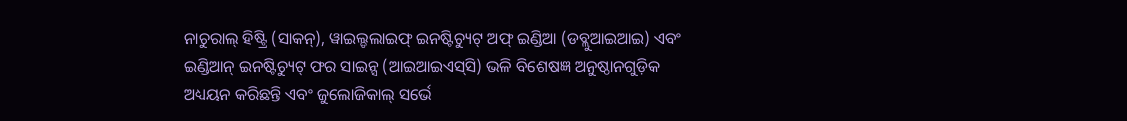ନାଚୁରାଲ୍ ହିଷ୍ଟ୍ରି (ସାକନ୍‍), ୱାଇଲ୍ଡଲାଇଫ୍ ଇନଷ୍ଟିଚ୍ୟୁଟ୍ ଅଫ୍ ଇଣ୍ଡିଆ (ଡବ୍ଲୁଆଇଆଇ) ଏବଂ ଇଣ୍ଡିଆନ୍ ଇନଷ୍ଟିଚ୍ୟୁଟ୍ ଫର ସାଇନ୍ସ (ଆଇଆଇଏସ୍‍ସି) ଭଳି ବିଶେଷଜ୍ଞ ଅନୁଷ୍ଠାନଗୁଡ଼ିକ ଅଧ୍ୟୟନ କରିଛନ୍ତି ଏବଂ ଜୁଲୋଜିକାଲ୍ ସର୍ଭେ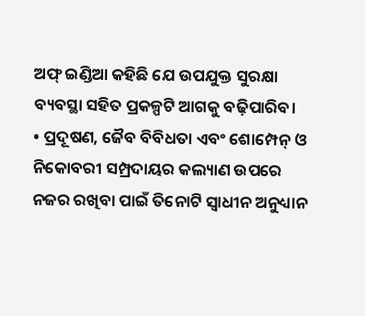ଅଫ୍ ଇଣ୍ଡିଆ କହିଛି ଯେ ଉପଯୁକ୍ତ ସୁରକ୍ଷା ବ୍ୟବସ୍ଥା ସହିତ ପ୍ରକଳ୍ପଟି ଆଗକୁ ବଢ଼ିପାରିବ।
• ପ୍ରଦୂଷଣ, ଜୈବ ବିବିଧତା ଏବଂ ଶୋମ୍ପେନ୍ ଓ ନିକୋବରୀ ସମ୍ପ୍ରଦାୟର କଲ୍ୟାଣ ଉପରେ ନଜର ରଖିବା ପାଇଁ ତିନୋଟି ସ୍ୱାଧୀନ ଅନୁଧ୍ୟାନ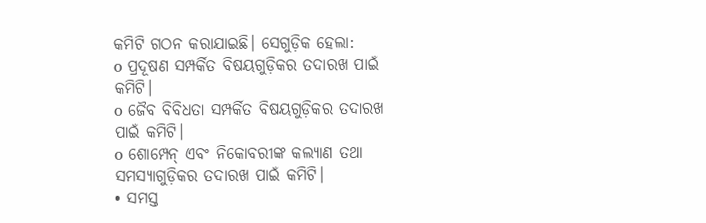କମିଟି ଗଠନ କରାଯାଇଛି। ସେଗୁଡ଼ିକ ହେଲା:
o ପ୍ରଦୂଷଣ ସମ୍ପର୍କିତ ବିଷୟଗୁଡ଼ିକର ତଦାରଖ ପାଇଁ କମିଟି।
o ଜୈବ ବିବିଧତା ସମ୍ପର୍କିତ ବିଷୟଗୁଡ଼ିକର ତଦାରଖ ପାଇଁ କମିଟି।
o ଶୋମ୍ପେନ୍ ଏବଂ ନିକୋବରୀଙ୍କ କଲ୍ୟାଣ ତଥା ସମସ୍ୟାଗୁଡ଼ିକର ତଦାରଖ ପାଇଁ କମିଟି।
• ସମସ୍ତ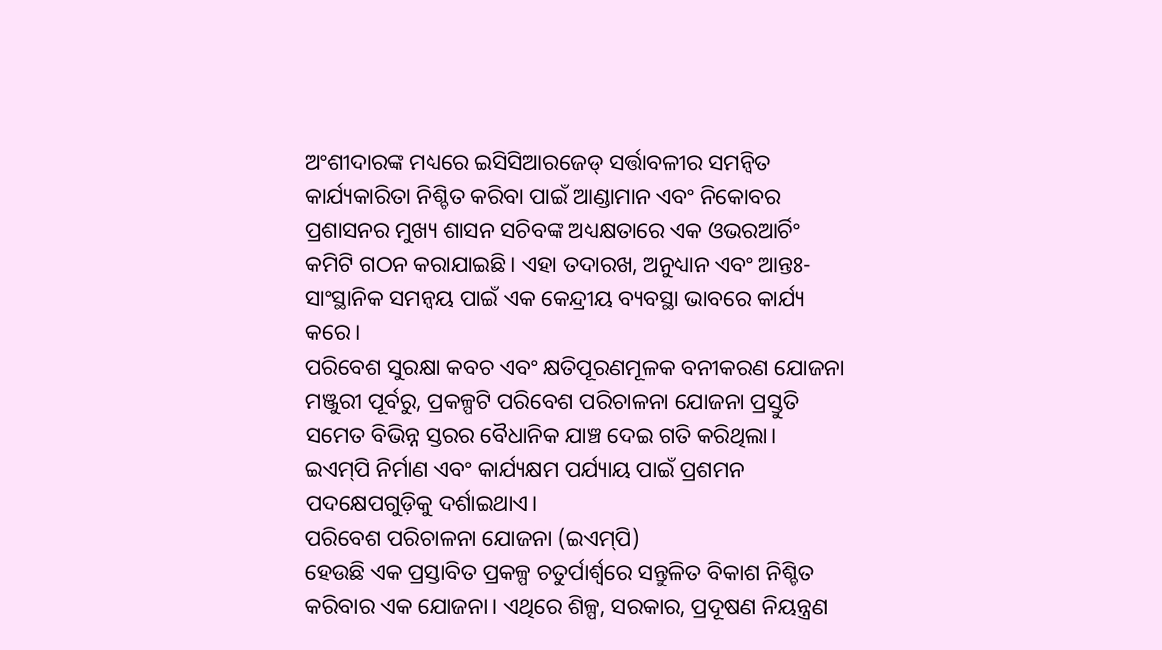ଅଂଶୀଦାରଙ୍କ ମଧ୍ୟରେ ଇସିସିଆରଜେଡ୍‍ ସର୍ତ୍ତାବଳୀର ସମନ୍ୱିତ କାର୍ଯ୍ୟକାରିତା ନିଶ୍ଚିତ କରିବା ପାଇଁ ଆଣ୍ଡାମାନ ଏବଂ ନିକୋବର ପ୍ରଶାସନର ମୁଖ୍ୟ ଶାସନ ସଚିବଙ୍କ ଅଧ୍ୟକ୍ଷତାରେ ଏକ ଓଭରଆର୍ଚିଂ କମିଟି ଗଠନ କରାଯାଇଛି। ଏହା ତଦାରଖ, ଅନୁଧ୍ୟାନ ଏବଂ ଆନ୍ତଃ-ସାଂସ୍ଥାନିକ ସମନ୍ୱୟ ପାଇଁ ଏକ କେନ୍ଦ୍ରୀୟ ବ୍ୟବସ୍ଥା ଭାବରେ କାର୍ଯ୍ୟ କରେ।
ପରିବେଶ ସୁରକ୍ଷା କବଚ ଏବଂ କ୍ଷତିପୂରଣମୂଳକ ବନୀକରଣ ଯୋଜନା
ମଞ୍ଜୁରୀ ପୂର୍ବରୁ, ପ୍ରକଳ୍ପଟି ପରିବେଶ ପରିଚାଳନା ଯୋଜନା ପ୍ରସ୍ତୁତି ସମେତ ବିଭିନ୍ନ ସ୍ତରର ବୈଧାନିକ ଯାଞ୍ଚ ଦେଇ ଗତି କରିଥିଲା। ଇଏମ୍‍ପି ନିର୍ମାଣ ଏବଂ କାର୍ଯ୍ୟକ୍ଷମ ପର୍ଯ୍ୟାୟ ପାଇଁ ପ୍ରଶମନ ପଦକ୍ଷେପଗୁଡ଼ିକୁ ଦର୍ଶାଇଥାଏ।
ପରିବେଶ ପରିଚାଳନା ଯୋଜନା (ଇଏମ୍‍ପି)
ହେଉଛି ଏକ ପ୍ରସ୍ତାବିତ ପ୍ରକଳ୍ପ ଚତୁର୍ପାର୍ଶ୍ୱରେ ସନ୍ତୁଳିତ ବିକାଶ ନିଶ୍ଚିତ କରିବାର ଏକ ଯୋଜନା। ଏଥିରେ ଶିଳ୍ପ, ସରକାର, ପ୍ରଦୂଷଣ ନିୟନ୍ତ୍ରଣ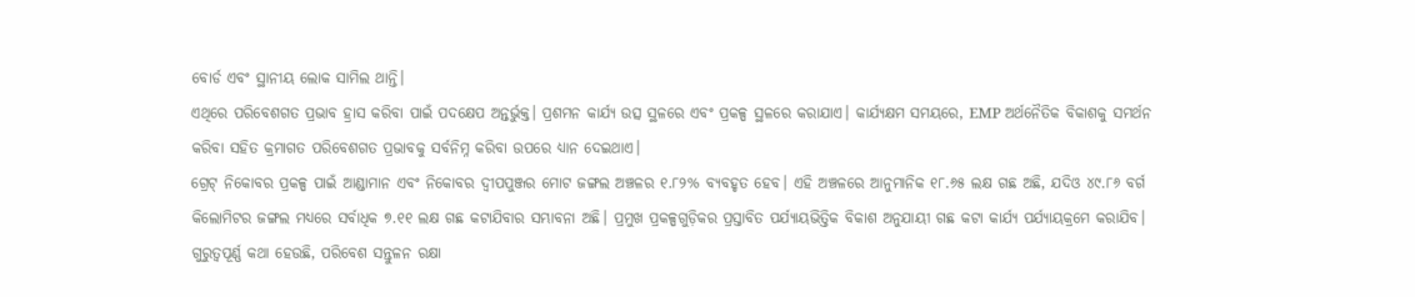ବୋର୍ଡ ଏବଂ ସ୍ଥାନୀୟ ଲୋକ ସାମିଲ ଥାନ୍ତି।
ଏଥିରେ ପରିବେଶଗତ ପ୍ରଭାବ ହ୍ରାସ କରିବା ପାଇଁ ପଦକ୍ଷେପ ଅନ୍ତର୍ଭୁକ୍ତ। ପ୍ରଶମନ କାର୍ଯ୍ୟ ଉତ୍ସ ସ୍ଥଳରେ ଏବଂ ପ୍ରକଳ୍ପ ସ୍ଥଳରେ କରାଯାଏ। କାର୍ଯ୍ୟକ୍ଷମ ସମୟରେ, EMP ଅର୍ଥନୈତିକ ବିକାଶକୁ ସମର୍ଥନ କରିବା ସହିତ କ୍ରମାଗତ ପରିବେଶଗତ ପ୍ରଭାବକୁ ସର୍ବନିମ୍ନ କରିବା ଉପରେ ଧ୍ୟାନ ଦେଇଥାଏ।
ଗ୍ରେଟ୍ ନିକୋବର ପ୍ରକଳ୍ପ ପାଇଁ ଆଣ୍ଡାମାନ ଏବଂ ନିକୋବର ଦ୍ୱୀପପୁଞ୍ଜର ମୋଟ ଜଙ୍ଗଲ ଅଞ୍ଚଳର ୧.୮୨% ବ୍ୟବହୃତ ହେବ। ଏହି ଅଞ୍ଚଳରେ ଆନୁମାନିକ ୧୮.୬୫ ଲକ୍ଷ ଗଛ ଅଛି, ଯଦିଓ ୪୯.୮୬ ବର୍ଗ କିଲୋମିଟର ଜଙ୍ଗଲ ମଧ୍ୟରେ ସର୍ବାଧିକ ୭.୧୧ ଲକ୍ଷ ଗଛ କଟାଯିବାର ସମ୍ଭାବନା ଅଛି। ପ୍ରମୁଖ ପ୍ରକଳ୍ପଗୁଡ଼ିକର ପ୍ରସ୍ତାବିତ ପର୍ଯ୍ୟାୟଭିତ୍ତିକ ବିକାଶ ଅନୁଯାୟୀ ଗଛ କଟା କାର୍ଯ୍ୟ ପର୍ଯ୍ୟାୟକ୍ରମେ କରାଯିବ। ଗୁରୁତ୍ୱପୂର୍ଣ୍ଣ କଥା ହେଉଛି, ପରିବେଶ ସନ୍ତୁଳନ ରକ୍ଷା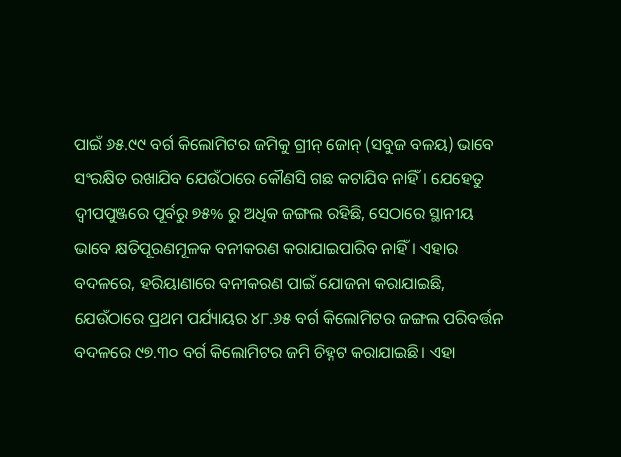ପାଇଁ ୬୫.୯୯ ବର୍ଗ କିଲୋମିଟର ଜମିକୁ ଗ୍ରୀନ୍ ଜୋନ୍ (ସବୁଜ ବଳୟ) ଭାବେ ସଂରକ୍ଷିତ ରଖାଯିବ ଯେଉଁଠାରେ କୌଣସି ଗଛ କଟାଯିବ ନାହିଁ। ଯେହେତୁ ଦ୍ୱୀପପୁଞ୍ଜରେ ପୂର୍ବରୁ ୭୫% ରୁ ଅଧିକ ଜଙ୍ଗଲ ରହିଛି, ସେଠାରେ ସ୍ଥାନୀୟ ଭାବେ କ୍ଷତିପୂରଣମୂଳକ ବନୀକରଣ କରାଯାଇପାରିବ ନାହିଁ। ଏହାର ବଦଳରେ, ହରିୟାଣାରେ ବନୀକରଣ ପାଇଁ ଯୋଜନା କରାଯାଇଛି, ଯେଉଁଠାରେ ପ୍ରଥମ ପର୍ଯ୍ୟାୟର ୪୮.୬୫ ବର୍ଗ କିଲୋମିଟର ଜଙ୍ଗଲ ପରିବର୍ତ୍ତନ ବଦଳରେ ୯୭.୩୦ ବର୍ଗ କିଲୋମିଟର ଜମି ଚିହ୍ନଟ କରାଯାଇଛି। ଏହା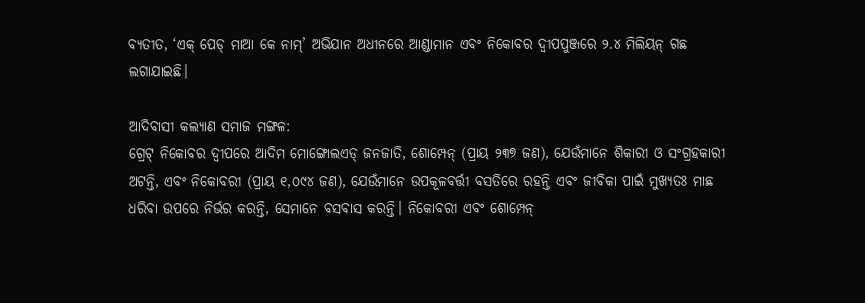ବ୍ୟତୀତ, ‘ଏକ୍ ପେଡ୍ ମାଆ କେ ନାମ୍’ ଅଭିଯାନ ଅଧୀନରେ ଆଣ୍ଡାମାନ ଏବଂ ନିକୋବର ଦ୍ୱୀପପୁଞ୍ଜରେ ୨.୪ ମିଲିୟନ୍ ଗଛ ଲଗାଯାଇଛି।

ଆଦିବାସୀ କଲ୍ୟାଣ ସମାଜ ମଙ୍ଗଳ:
ଗ୍ରେଟ୍ ନିକୋବର ଦ୍ୱୀପରେ ଆଦିମ ମୋଙ୍ଗୋଲଏଡ୍ ଜନଜାତି, ଶୋମ୍ପେନ୍ (ପ୍ରାୟ ୨୩୭ ଜଣ), ଯେଉଁମାନେ ଶିକାରୀ ଓ ସଂଗ୍ରହକାରୀ ଅଟନ୍ତି, ଏବଂ ନିକୋବରୀ (ପ୍ରାୟ ୧,୦୯୪ ଜଣ), ଯେଉଁମାନେ ଉପକୂଳବର୍ତ୍ତୀ ବସତିରେ ରହନ୍ତି ଏବଂ ଜୀବିକା ପାଇଁ ମୁଖ୍ୟତଃ ମାଛ ଧରିବା ଉପରେ ନିର୍ଭର କରନ୍ତି, ସେମାନେ ବସବାସ କରନ୍ତି। ନିକୋବରୀ ଏବଂ ଶୋମ୍ପେନ୍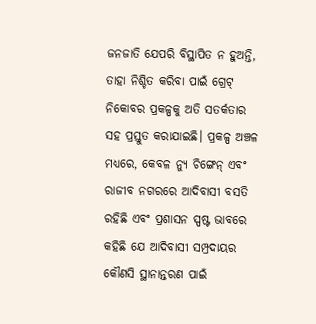ଜନଜାତି ଯେପରି ବିସ୍ଥାପିତ ନ ହୁଅନ୍ତି, ତାହା ନିଶ୍ଚିତ କରିବା ପାଇଁ ଗ୍ରେଟ୍ ନିକୋବର ପ୍ରକଳ୍ପକୁ ଅତି ସତର୍କତାର ସହ ପ୍ରସ୍ତୁତ କରାଯାଇଛି। ପ୍ରକଳ୍ପ ଅଞ୍ଚଳ ମଧ୍ୟରେ, କେବଳ ନ୍ୟୁ ଚିଙ୍ଗେନ୍ ଏବଂ ରାଜୀବ ନଗରରେ ଆଦିବାସୀ ବସତି ରହିଛି ଏବଂ ପ୍ରଶାସନ ସ୍ପଷ୍ଟ ଭାବରେ କହିଛି ଯେ ଆଦିବାସୀ ସମ୍ପ୍ରଦାୟର କୌଣସି ସ୍ଥାନାନ୍ତରଣ ପାଇଁ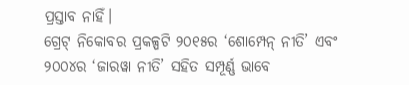ପ୍ରସ୍ତାବ ନାହିଁ।
ଗ୍ରେଟ୍ ନିକୋବର ପ୍ରକଳ୍ପଟି ୨୦୧୫ର ‘ଶୋମ୍ପେନ୍ ନୀତି’ ଏବଂ ୨୦୦୪ର ‘ଜାରୱା ନୀତି’ ସହିତ ସମ୍ପୂର୍ଣ୍ଣ ଭାବେ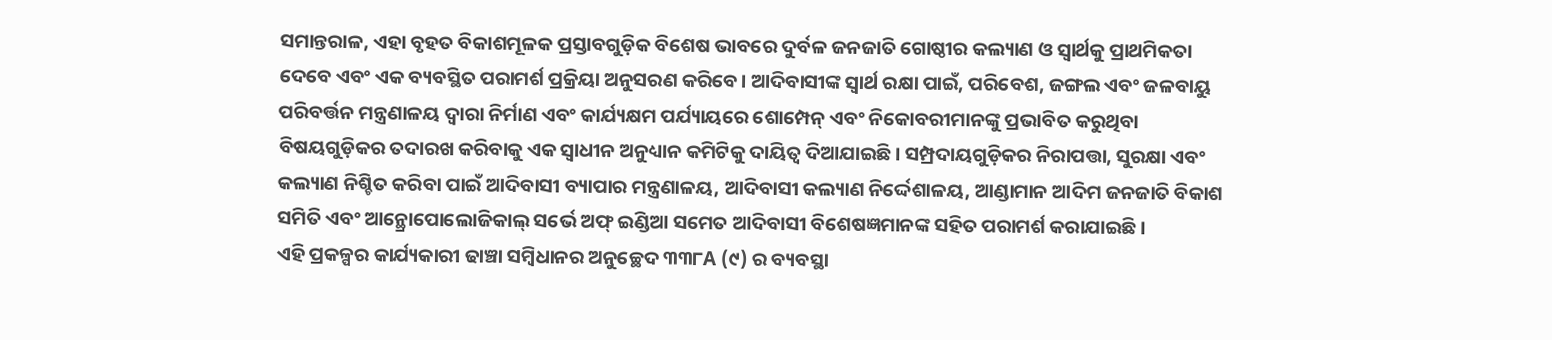ସମାନ୍ତରାଳ, ଏହା ବୃହତ ବିକାଶମୂଳକ ପ୍ରସ୍ତାବଗୁଡ଼ିକ ବିଶେଷ ଭାବରେ ଦୁର୍ବଳ ଜନଜାତି ଗୋଷ୍ଠୀର କଲ୍ୟାଣ ଓ ସ୍ୱାର୍ଥକୁ ପ୍ରାଥମିକତା ଦେବେ ଏବଂ ଏକ ବ୍ୟବସ୍ଥିତ ପରାମର୍ଶ ପ୍ରକ୍ରିୟା ଅନୁସରଣ କରିବେ। ଆଦିବାସୀଙ୍କ ସ୍ୱାର୍ଥ ରକ୍ଷା ପାଇଁ, ପରିବେଶ, ଜଙ୍ଗଲ ଏବଂ ଜଳବାୟୁ ପରିବର୍ତ୍ତନ ମନ୍ତ୍ରଣାଳୟ ଦ୍ୱାରା ନିର୍ମାଣ ଏବଂ କାର୍ଯ୍ୟକ୍ଷମ ପର୍ଯ୍ୟାୟରେ ଶୋମ୍ପେନ୍ ଏବଂ ନିକୋବରୀମାନଙ୍କୁ ପ୍ରଭାବିତ କରୁଥିବା ବିଷୟଗୁଡ଼ିକର ତଦାରଖ କରିବାକୁ ଏକ ସ୍ୱାଧୀନ ଅନୁଧ୍ୟାନ କମିଟିକୁ ଦାୟିତ୍ୱ ଦିଆଯାଇଛି। ସମ୍ପ୍ରଦାୟଗୁଡ଼ିକର ନିରାପତ୍ତା, ସୁରକ୍ଷା ଏବଂ କଲ୍ୟାଣ ନିଶ୍ଚିତ କରିବା ପାଇଁ ଆଦିବାସୀ ବ୍ୟାପାର ମନ୍ତ୍ରଣାଳୟ, ଆଦିବାସୀ କଲ୍ୟାଣ ନିର୍ଦ୍ଦେଶାଳୟ, ଆଣ୍ଡାମାନ ଆଦିମ ଜନଜାତି ବିକାଶ ସମିତି ଏବଂ ଆନ୍ଥ୍ରୋପୋଲୋଜିକାଲ୍ ସର୍ଭେ ଅଫ୍ ଇଣ୍ଡିଆ ସମେତ ଆଦିବାସୀ ବିଶେଷଜ୍ଞମାନଙ୍କ ସହିତ ପରାମର୍ଶ କରାଯାଇଛି।
ଏହି ପ୍ରକଳ୍ପର କାର୍ଯ୍ୟକାରୀ ଢାଞ୍ଚା ସମ୍ବିଧାନର ଅନୁଚ୍ଛେଦ ୩୩୮A (୯) ର ବ୍ୟବସ୍ଥା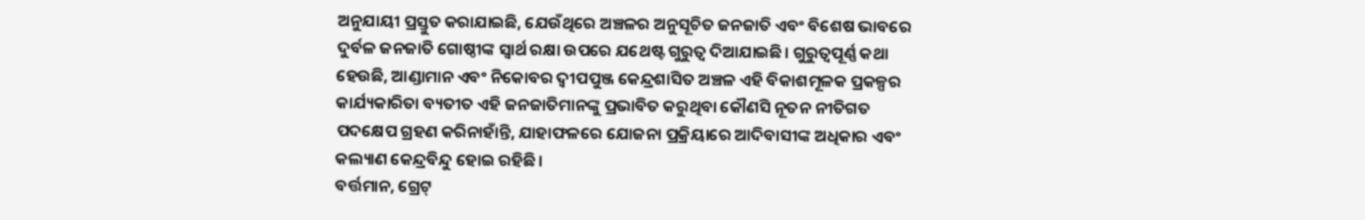ଅନୁଯାୟୀ ପ୍ରସ୍ତୁତ କରାଯାଇଛି, ଯେଉଁଥିରେ ଅଞ୍ଚଳର ଅନୁସୂଚିତ ଜନଜାତି ଏବଂ ବିଶେଷ ଭାବରେ ଦୁର୍ବଳ ଜନଜାତି ଗୋଷ୍ଠୀଙ୍କ ସ୍ୱାର୍ଥ ରକ୍ଷା ଉପରେ ଯଥେଷ୍ଟ ଗୁରୁତ୍ୱ ଦିଆଯାଇଛି। ଗୁରୁତ୍ୱପୂର୍ଣ୍ଣ କଥା ହେଉଛି, ଆଣ୍ଡାମାନ ଏବଂ ନିକୋବର ଦ୍ୱୀପପୁଞ୍ଜ କେନ୍ଦ୍ରଶାସିତ ଅଞ୍ଚଳ ଏହି ବିକାଶମୂଳକ ପ୍ରକଳ୍ପର କାର୍ଯ୍ୟକାରିତା ବ୍ୟତୀତ ଏହି ଜନଜାତିମାନଙ୍କୁ ପ୍ରଭାବିତ କରୁଥିବା କୌଣସି ନୂତନ ନୀତିଗତ ପଦକ୍ଷେପ ଗ୍ରହଣ କରିନାହାଁନ୍ତି, ଯାହାଫଳରେ ଯୋଜନା ପ୍ରକ୍ରିୟାରେ ଆଦିବାସୀଙ୍କ ଅଧିକାର ଏବଂ କଲ୍ୟାଣ କେନ୍ଦ୍ରବିନ୍ଦୁ ହୋଇ ରହିଛି।
ବର୍ତ୍ତମାନ, ଗ୍ରେଟ୍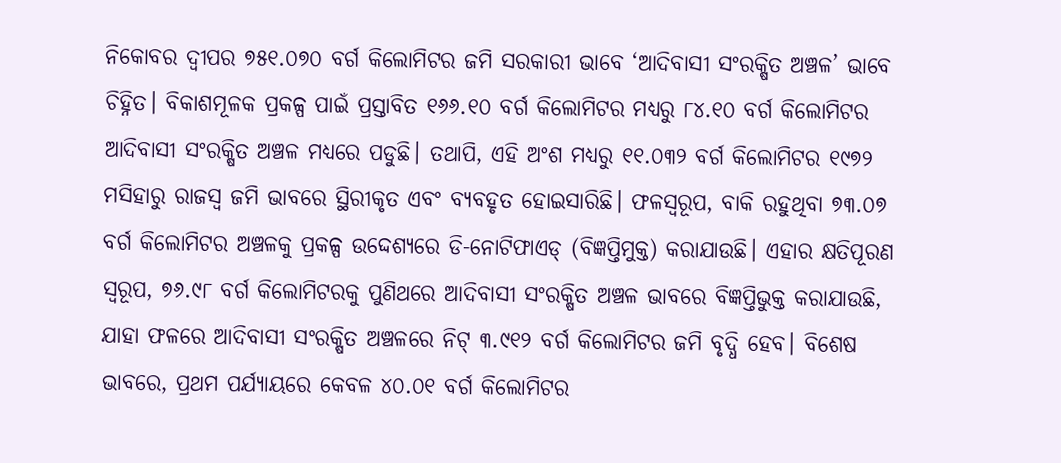ନିକୋବର ଦ୍ୱୀପର ୭୫୧.୦୭୦ ବର୍ଗ କିଲୋମିଟର ଜମି ସରକାରୀ ଭାବେ ‘ଆଦିବାସୀ ସଂରକ୍ଷିତ ଅଞ୍ଚଳ’ ଭାବେ ଚିହ୍ନିତ। ବିକାଶମୂଳକ ପ୍ରକଳ୍ପ ପାଇଁ ପ୍ରସ୍ତାବିତ ୧୬୬.୧୦ ବର୍ଗ କିଲୋମିଟର ମଧ୍ୟରୁ ୮୪.୧୦ ବର୍ଗ କିଲୋମିଟର ଆଦିବାସୀ ସଂରକ୍ଷିତ ଅଞ୍ଚଳ ମଧ୍ୟରେ ପଡୁଛି। ତଥାପି, ଏହି ଅଂଶ ମଧ୍ୟରୁ ୧୧.୦୩୨ ବର୍ଗ କିଲୋମିଟର ୧୯୭୨ ମସିହାରୁ ରାଜସ୍ୱ ଜମି ଭାବରେ ସ୍ଥିରୀକୃତ ଏବଂ ବ୍ୟବହୃତ ହୋଇସାରିଛି। ଫଳସ୍ୱରୂପ, ବାକି ରହୁଥିବା ୭୩.୦୭ ବର୍ଗ କିଲୋମିଟର ଅଞ୍ଚଳକୁ ପ୍ରକଳ୍ପ ଉଦ୍ଦେଶ୍ୟରେ ଡି-ନୋଟିଫାଏଡ୍ (ବିଜ୍ଞପ୍ତିମୁକ୍ତ) କରାଯାଉଛି। ଏହାର କ୍ଷତିପୂରଣ ସ୍ୱରୂପ, ୭୬.୯୮ ବର୍ଗ କିଲୋମିଟରକୁ ପୁଣିଥରେ ଆଦିବାସୀ ସଂରକ୍ଷିତ ଅଞ୍ଚଳ ଭାବରେ ବିଜ୍ଞପ୍ତିଭୁକ୍ତ କରାଯାଉଛି, ଯାହା ଫଳରେ ଆଦିବାସୀ ସଂରକ୍ଷିତ ଅଞ୍ଚଳରେ ନିଟ୍ ୩.୯୧୨ ବର୍ଗ କିଲୋମିଟର ଜମି ବୃଦ୍ଧି ହେବ। ବିଶେଷ ଭାବରେ, ପ୍ରଥମ ପର୍ଯ୍ୟାୟରେ କେବଳ ୪୦.୦୧ ବର୍ଗ କିଲୋମିଟର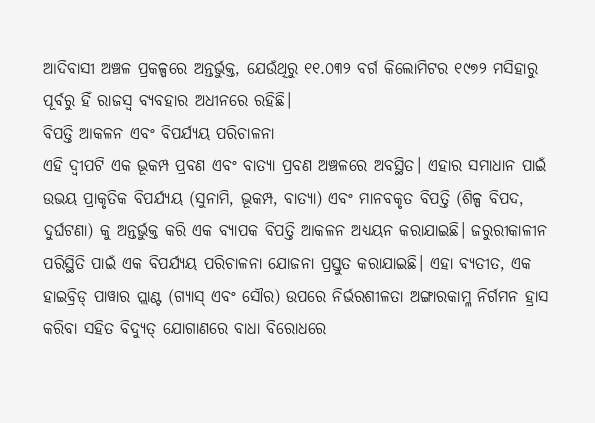ଆଦିବାସୀ ଅଞ୍ଚଳ ପ୍ରକଳ୍ପରେ ଅନ୍ତର୍ଭୁକ୍ତ, ଯେଉଁଥିରୁ ୧୧.୦୩୨ ବର୍ଗ କିଲୋମିଟର ୧୯୭୨ ମସିହାରୁ ପୂର୍ବରୁ ହିଁ ରାଜସ୍ୱ ବ୍ୟବହାର ଅଧୀନରେ ରହିଛି।
ବିପତ୍ତି ଆକଳନ ଏବଂ ବିପର୍ଯ୍ୟୟ ପରିଚାଳନା
ଏହି ଦ୍ୱୀପଟି ଏକ ଭୂକମ୍ପ ପ୍ରବଣ ଏବଂ ବାତ୍ୟା ପ୍ରବଣ ଅଞ୍ଚଳରେ ଅବସ୍ଥିତ। ଏହାର ସମାଧାନ ପାଇଁ ଉଭୟ ପ୍ରାକୃତିକ ବିପର୍ଯ୍ୟୟ (ସୁନାମି, ଭୂକମ୍ପ, ବାତ୍ୟା) ଏବଂ ମାନବକୃତ ବିପତ୍ତି (ଶିଳ୍ପ ବିପଦ, ଦୁର୍ଘଟଣା) କୁ ଅନ୍ତର୍ଭୁକ୍ତ କରି ଏକ ବ୍ୟାପକ ବିପତ୍ତି ଆକଳନ ଅଧ୍ୟୟନ କରାଯାଇଛି। ଜରୁରୀକାଳୀନ ପରିସ୍ଥିତି ପାଇଁ ଏକ ବିପର୍ଯ୍ୟୟ ପରିଚାଳନା ଯୋଜନା ପ୍ରସ୍ତୁତ କରାଯାଇଛି। ଏହା ବ୍ୟତୀତ, ଏକ ହାଇବ୍ରିଡ୍ ପାୱାର ପ୍ଲାଣ୍ଟ (ଗ୍ୟାସ୍ ଏବଂ ସୌର) ଉପରେ ନିର୍ଭରଶୀଳତା ଅଙ୍ଗାରକାମ୍ଳ ନିର୍ଗମନ ହ୍ରାସ କରିବା ସହିତ ବିଦ୍ୟୁତ୍ ଯୋଗାଣରେ ବାଧା ବିରୋଧରେ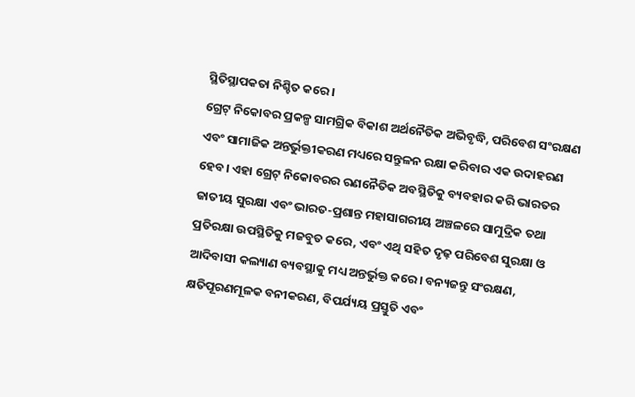ସ୍ଥିତିସ୍ଥାପକତା ନିଶ୍ଚିତ କରେ।
ଗ୍ରେଟ୍ ନିକୋବର ପ୍ରକଳ୍ପ ସାମଗ୍ରିକ ବିକାଶ ଅର୍ଥନୈତିକ ଅଭିବୃଦ୍ଧି, ପରିବେଶ ସଂରକ୍ଷଣ ଏବଂ ସାମାଜିକ ଅନ୍ତର୍ଭୁକ୍ତୀକରଣ ମଧ୍ୟରେ ସନ୍ତୁଳନ ରକ୍ଷା କରିବାର ଏକ ଉଦାହରଣ ହେବ। ଏହା ଗ୍ରେଟ୍ ନିକୋବରର ରଣନୈତିକ ଅବସ୍ଥିତିକୁ ବ୍ୟବହାର କରି ଭାରତର ଜାତୀୟ ସୁରକ୍ଷା ଏବଂ ଭାରତ-ପ୍ରଶାନ୍ତ ମହାସାଗରୀୟ ଅଞ୍ଚଳରେ ସାମୁଦ୍ରିକ ତଥା ପ୍ରତିରକ୍ଷା ଉପସ୍ଥିତିକୁ ମଜବୁତ କରେ, ଏବଂ ଏଥି ସହିତ ଦୃଢ଼ ପରିବେଶ ସୁରକ୍ଷା ଓ ଆଦିବାସୀ କଲ୍ୟାଣ ବ୍ୟବସ୍ଥାକୁ ମଧ୍ୟ ଅନ୍ତର୍ଭୁକ୍ତ କରେ। ବନ୍ୟଜନ୍ତୁ ସଂରକ୍ଷଣ, କ୍ଷତିପୂରଣମୂଳକ ବନୀକରଣ, ବିପର୍ଯ୍ୟୟ ପ୍ରସ୍ତୁତି ଏବଂ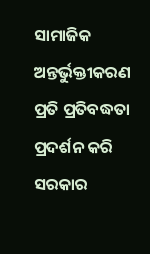ସାମାଜିକ ଅନ୍ତର୍ଭୁକ୍ତୀକରଣ ପ୍ରତି ପ୍ରତିବଦ୍ଧତା ପ୍ରଦର୍ଶନ କରି ସରକାର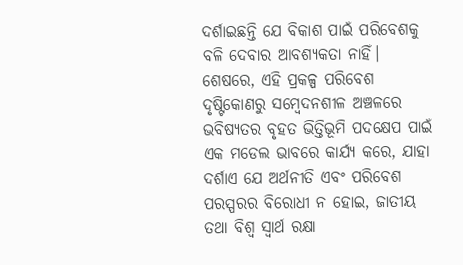ଦର୍ଶାଇଛନ୍ତି ଯେ ବିକାଶ ପାଇଁ ପରିବେଶକୁ ବଳି ଦେବାର ଆବଶ୍ୟକତା ନାହିଁ।
ଶେଷରେ, ଏହି ପ୍ରକଳ୍ପ ପରିବେଶ ଦୃଷ୍ଟିକୋଣରୁ ସମ୍ବେଦନଶୀଳ ଅଞ୍ଚଳରେ ଭବିଷ୍ୟତର ବୃହତ ଭିତ୍ତିଭୂମି ପଦକ୍ଷେପ ପାଇଁ ଏକ ମଡେଲ ଭାବରେ କାର୍ଯ୍ୟ କରେ, ଯାହା ଦର୍ଶାଏ ଯେ ଅର୍ଥନୀତି ଏବଂ ପରିବେଶ ପରସ୍ପରର ବିରୋଧୀ ନ ହୋଇ, ଜାତୀୟ ତଥା ବିଶ୍ୱ ସ୍ୱାର୍ଥ ରକ୍ଷା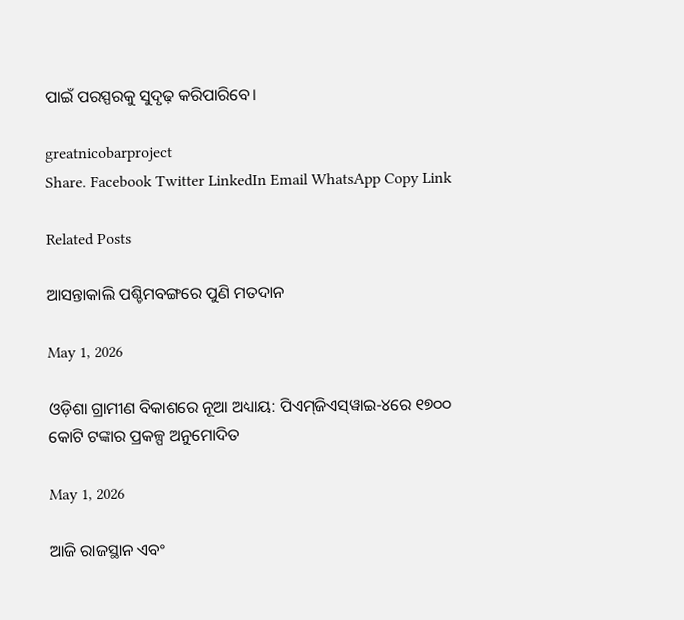ପାଇଁ ପରସ୍ପରକୁ ସୁଦୃଢ଼ କରିପାରିବେ।

greatnicobarproject
Share. Facebook Twitter LinkedIn Email WhatsApp Copy Link

Related Posts

ଆସନ୍ତାକାଲି ପଶ୍ଚିମବଙ୍ଗରେ ପୁଣି ମତଦାନ

May 1, 2026

ଓଡ଼ିଶା ଗ୍ରାମୀଣ ବିକାଶରେ ନୂଆ ଅଧ୍ୟାୟ: ପିଏମ୍‌ଜିଏସ୍‌ୱାଇ-୪ରେ ୧୭୦୦ କୋଟି ଟଙ୍କାର ପ୍ରକଳ୍ପ ଅନୁମୋଦିତ

May 1, 2026

ଆଜି ରାଜସ୍ଥାନ ଏବଂ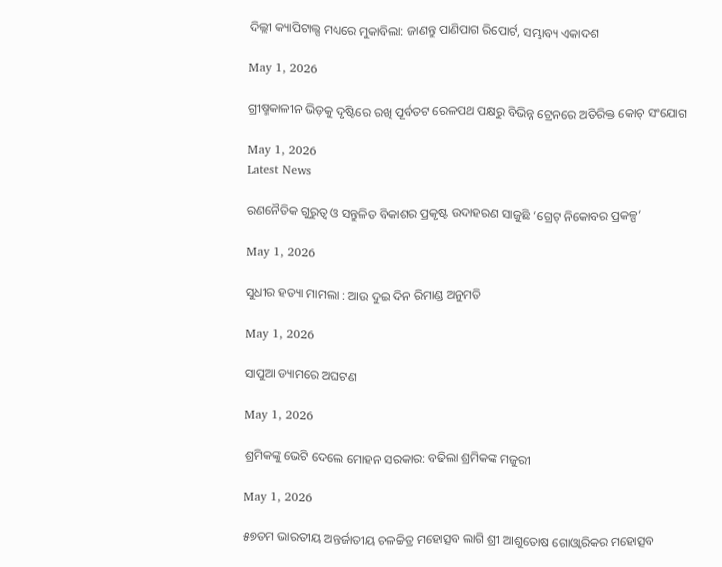ଦିଲ୍ଲୀ କ୍ୟାପିଟାଲ୍ସ ମଧ୍ୟରେ ମୁକାବିଲା: ଜାଣନ୍ତୁ ପାଣିପାଗ ରିପୋର୍ଟ, ସମ୍ଭାବ୍ୟ ଏକାଦଶ

May 1, 2026

ଗ୍ରୀଷ୍ମକାଳୀନ ଭିଡ଼କୁ ଦୃଷ୍ଟିରେ ରଖି ପୂର୍ବତଟ ରେଳପଥ ପକ୍ଷରୁ ବିଭିନ୍ନ ଟ୍ରେନରେ ଅତିରିକ୍ତ କୋଚ୍ ସଂଯୋଗ

May 1, 2026
Latest News

ରଣନୈତିକ ଗୁରୁତ୍ୱ ଓ ସନ୍ତୁଳିତ ବିକାଶର ପ୍ରକୃଷ୍ଟ ଉଦାହରଣ ସାଜୁଛି ‘ଗ୍ରେଟ୍ ନିକୋବର ପ୍ରକଳ୍ପ’

May 1, 2026

ସୁଧୀର ହତ୍ୟା ମାମଲା : ଆଉ ଦୁଇ ଦିନ ରିମାଣ୍ଡ ଅନୁମତି

May 1, 2026

ସାପୁଆ ଡ୍ୟାମରେ ଅଘଟଣ

May 1, 2026

ଶ୍ରମିକଙ୍କୁ ଭେଟି ଦେଲେ ମୋହନ ସରକାର: ବଢିଲା ଶ୍ରମିକଙ୍କ ମଜୁରୀ

May 1, 2026

୫୭ତମ ଭାରତୀୟ ଅନ୍ତର୍ଜାତୀୟ ଚଳଚ୍ଚିତ୍ର ମହୋତ୍ସବ ଲାଗି ଶ୍ରୀ ଆଶୁତୋଷ ଗୋଓ୍ବାରିକର ମହୋତ୍ସବ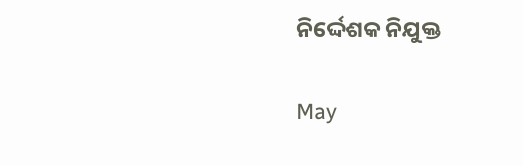ନିର୍ଦ୍ଦେଶକ ନିଯୁକ୍ତ

May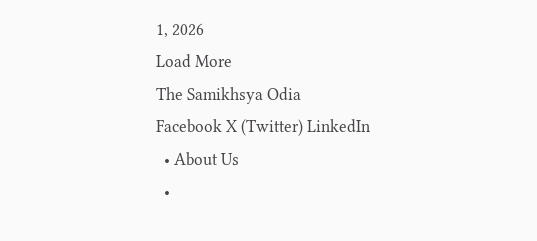1, 2026
Load More
The Samikhsya Odia
Facebook X (Twitter) LinkedIn
  • About Us
  •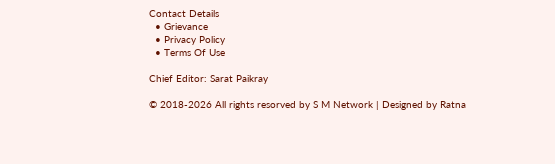Contact Details
  • Grievance
  • Privacy Policy
  • Terms Of Use

Chief Editor: Sarat Paikray

© 2018-2026 All rights resorved by S M Network | Designed by Ratna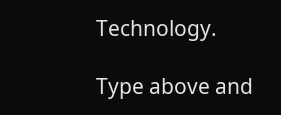Technology.

Type above and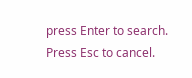press Enter to search. Press Esc to cancel.